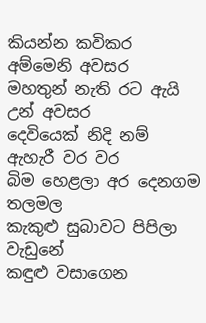කියන්න කවිකර අම්මෙනි අවසර
මහතුන් නැති රට ඇයි උන් අවසර
දෙවියෙක් නිදි නම් ඇහැරී වර වර
බිම හෙළලා අර දෙනගම තලමල
කැකුළු සුබාවට පිපිලා වැඩුනේ
කඳුළු වසාගෙන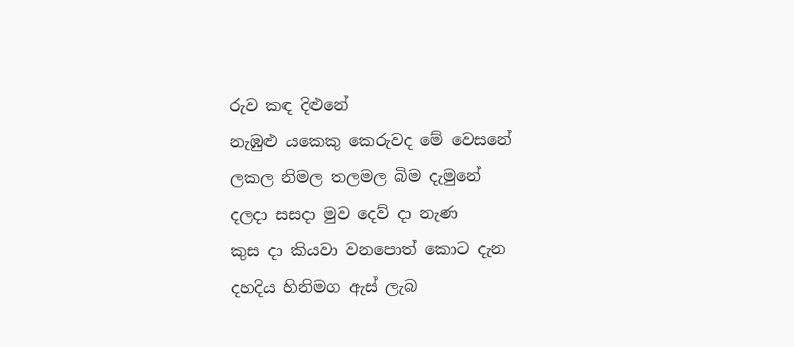රුව කඳ දිළුනේ
නැඹුළු යකෙකු කෙරුවද මේ වෙසනේ
ලකල නිමල තලමල බිම දැමුනේ
දලදා සසදා මුව දෙව් දා නැණ
කුස දා කියවා වනපොත් කොට දැන
දහදිය හිනිමග ඇස් ලැබ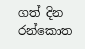ගත් දින
රන්කොත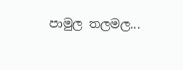පාමුල තලමල...